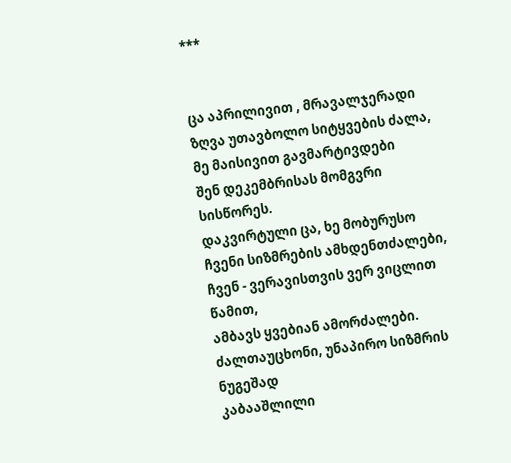***


ცა აპრილივით , მრავალჯერადი
ზღვა უთავბოლო სიტყვების ძალა,
მე მაისივით გავმარტივდები
შენ დეკემბრისას მომგვრი სისწორეს.
დაკვირტული ცა, ხე მობურუსო
ჩვენი სიზმრების ამხდენთძალები,
ჩვენ - ვერავისთვის ვერ ვიცლით წამით,
ამბავს ყვებიან ამორძალები.
ძალთაუცხონი, უნაპირო სიზმრის ნუგეშად
კაბააშლილი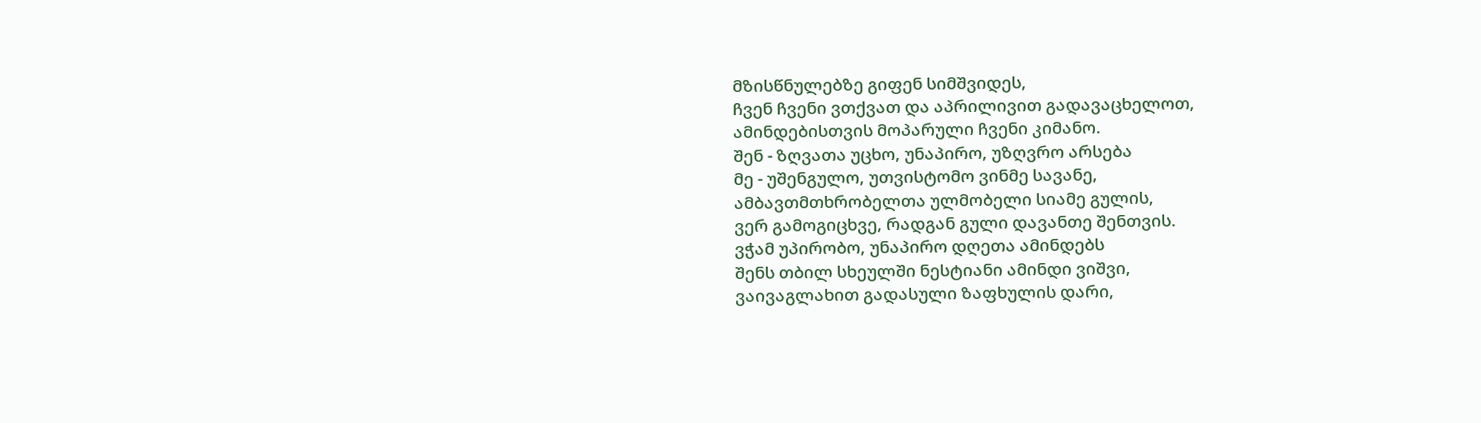მზისწნულებზე გიფენ სიმშვიდეს,
ჩვენ ჩვენი ვთქვათ და აპრილივით გადავაცხელოთ,
ამინდებისთვის მოპარული ჩვენი კიმანო.
შენ - ზღვათა უცხო, უნაპირო, უზღვრო არსება
მე - უშენგულო, უთვისტომო ვინმე სავანე,
ამბავთმთხრობელთა ულმობელი სიამე გულის,
ვერ გამოგიცხვე, რადგან გული დავანთე შენთვის.
ვჭამ უპირობო, უნაპირო დღეთა ამინდებს
შენს თბილ სხეულში ნესტიანი ამინდი ვიშვი,
ვაივაგლახით გადასული ზაფხულის დარი,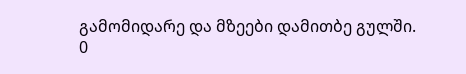გამომიდარე და მზეები დამითბე გულში.
0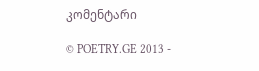კომენტარი

© POETRY.GE 2013 -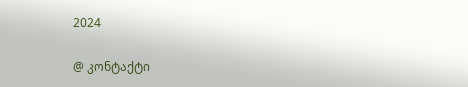2024

@ კონტაქტი